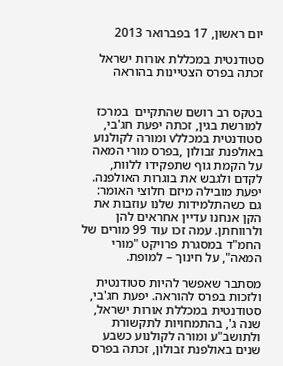יום ראשון, 17 בפברואר 2013

סטודנטית במכללת אורות ישראל זכתה בפרס הצטיינות בהוראה


בטקס רב רושם שהתקיים  במרכז למורשת בגין, זכתה יפעת חג'בי, סטודנטית במכללv ומורה לקולנוע באולפנת זבולון ,בפרס מורי המאה על הקמת גוף שתפקידו ללוות, לקדם ולגבש את בוגרות האולפנה. יפעת מובילה מיזם חלוצי האומר: גם כשהתלמידות שלנו עוזבות את הקן אנחנו עדיין אחראים להן ולרווחתן. עמה זכו עוד 99 מורים של החמ"ד במסגרת פרויקט "מורי המאה", על חינוך – למופת.

מסתבר שאפשר להיות סטודנטית ולזכות בפרס להוראה. יפעת חג'בי, סטודנטית במכללת אורות ישראל, שנה ג', בהתמחויות לתקשורת ולתושב"ע ומורה לקולנוע כשבע שנים באולפנת זבולון, זכתה בפרס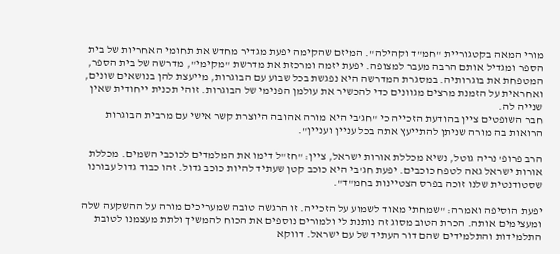מורי המאה בקטגוריית "חמ"ד וקהילה". המיזם שהקימה יפעת מגדיר מחדש את תחומי האחריות של בית הספר ומגדיל אותם הרבה מעבר למצופה. יפעת יזמה ומרכזת את מדרשת "מקימי", מדרשה של בית הספר, המטפחת את בוגרותיה. במסגרת המדרשה היא נפגשת בכל שבוע עם הבוגרות, מייעצת להן בנושאים שונים, ואחראית על הזמנת מרצים מגוונים כדי להכשיר את עולמן הפנימי של הבוגרות. זוהי תכנית ייחודית שאין שנייה לה.
חבר השופטים ציין בהודעת הזכייה כי "חג'בי היא מורה אהובה היוצרת קשר אישי עם מרבית הבוגרות הרואות בה מורה שניתן להתייעץ אתה בכל עניין ועניין".

הרב פרופ' נריה גוטל, נשיא מכללת אורות ישראל, ציין: "חז"ל דימו את המלמדים לכוכבי השמים. מכללת אורות ישראל גאה לטפח כוכבים. יפעת חג'בי היא כוכב קטן שעתיד להיות כוכב גדול. זהו כבוד גדול עבורנו שסטודנטית שלנו זוכה בפרס הצטיינות בחמ"ד".

יפעת הוסיפה ואמרה: "שמחתי מאוד לשמוע על הזכייה. זו הרגשה טובה שמעריכים מורה על ההשקעה שלה ומעצימים אותה. הכרת הטוב מסוג זה נותנת לי ולמורים נוספים את הכוח להמשיך ולתת מעצמנו לטובת התלמידות והתלמידים שהם דור העתיד של עם ישראל. דווקא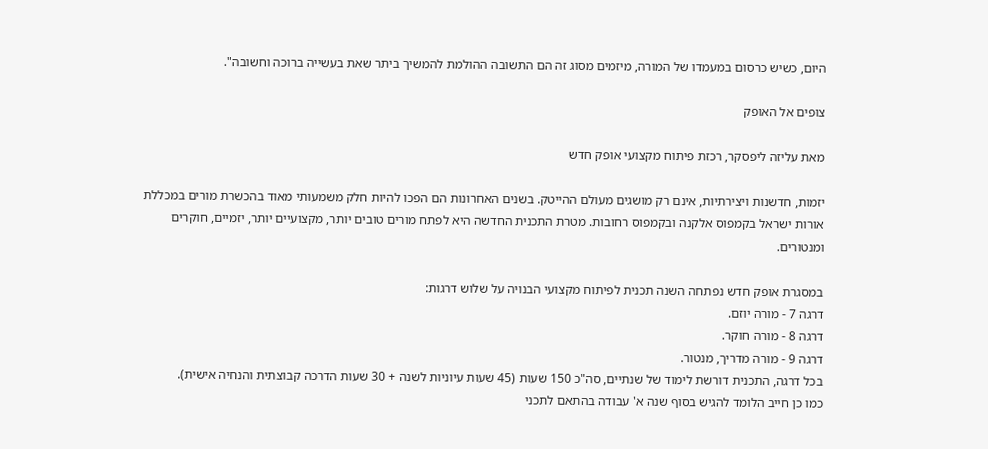היום, כשיש כרסום במעמדו של המורה, מיזמים מסוג זה הם התשובה ההולמת להמשיך ביתר שאת בעשייה ברוכה וחשובה".

צופים אל האופק

מאת עליזה ליפסקר, רכזת פיתוח מקצועי אופק חדש

יזמות, חדשנות ויצירתיות, אינם רק מושגים מעולם ההייטק. בשנים האחרונות הם הפכו להיות חלק משמעותי מאוד בהכשרת מורים במכללת אורות ישראל בקמפוס אלקנה ובקמפוס רחובות. מטרת התכנית החדשה היא לפתח מורים טובים יותר, מקצועיים יותר, יזמיים, חוקרים ומנטורים.

במסגרת אופק חדש נפתחה השנה תכנית לפיתוח מקצועי הבנויה על שלוש דרגות:
דרגה 7 - מורה יוזם.
דרגה 8 - מורה חוקר.
דרגה 9 - מורה מדריך, מנטור.
בכל דרגה, התכנית דורשת לימוד של שנתיים, סה"כ 150 שעות (45 שעות עיוניות לשנה + 30 שעות הדרכה קבוצתית והנחיה אישית).
כמו כן חייב הלומד להגיש בסוף שנה א' עבודה בהתאם לתכני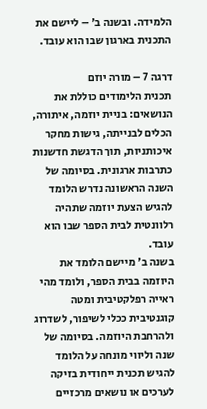הלמידה. ובשנה ב' – ליישם את התכנית בארגון שבו הוא עובד.

דרגה 7 – מורה יוזם
תכנית הלימודים כוללת את הנושאים: בניית יוזמה, איתורה, הכלים לבנייתה, גישות מחקר איכותניות, תוך הדגשת חדשנות כתרבות ארגונית. בסיומה של השנה הראשונה נדרש הלומד להגיש הצעת יוזמה שתהיה רלוונטית לבית הספר שבו הוא עובד.
בשנה ב' מיישם הלומד את היוזמה בבית הספר, ולומד מהי ראייה רפלקטיבית ומטה קוגנטיבית ככלי לשיפור, לשדרוג ולהרחבת היוזמה. בסיומה של שנה וליווי מונחה על הלומד להגיש תכנית ייחודית בזיקה לערכים או נושאים מרכזיים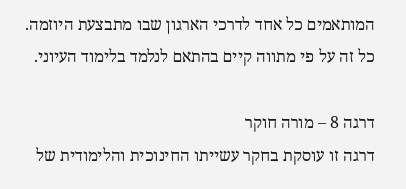המותאמים כל אחד לדרכי הארגון שבו מתבצעת היוזמה. כל זה על פי מתווה קיים בהתאם לנלמד בלימוד העיוני.

דרגה 8 – מורה חוקר
דרגה זו עוסקת בחקר עשייתו החינוכית והלימודית של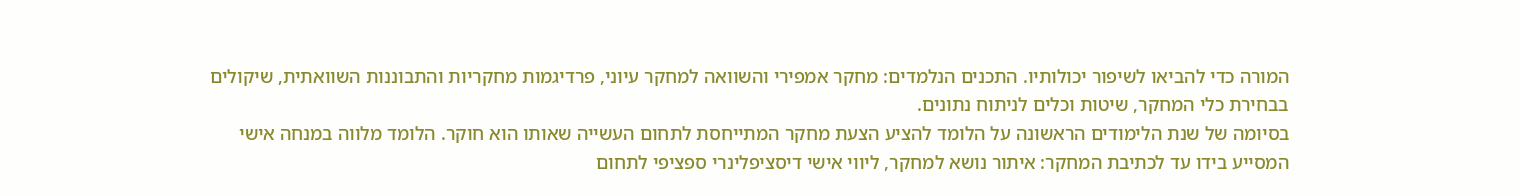המורה כדי להביאו לשיפור יכולותיו. התכנים הנלמדים: מחקר אמפירי והשוואה למחקר עיוני, פרדיגמות מחקריות והתבוננות השוואתית, שיקולים בבחירת כלי המחקר, שיטות וכלים לניתוח נתונים.
בסיומה של שנת הלימודים הראשונה על הלומד להציע הצעת מחקר המתייחסת לתחום העשייה שאותו הוא חוקר. הלומד מלווה במנחה אישי המסייע בידו עד לכתיבת המחקר: איתור נושא למחקר, ליווי אישי דיסציפלינרי ספציפי לתחום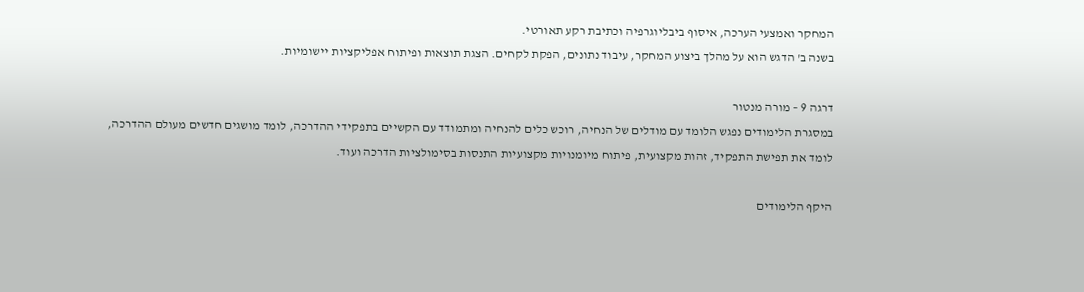המחקר ואמצעי הערכה, איסוף ביבליוגרפיה וכתיבת רקע תאורטי.
בשנה ב' הדגש הוא על מהלך ביצוע המחקר, עיבוד נתונים, הפקת לקחים. הצגת תוצאות ופיתוח אפליקציות יישומיות.

דרגה 9 – מורה מנטור
במסגרת הלימודים נפגש הלומד עם מודלים של הנחיה, רוכש כלים להנחיה ומתמודד עם הקשיים בתפקידי ההדרכה, לומד מושגים חדשים מעולם ההדרכה, לומד את תפישת התפקיד, זהות מקצועית, פיתוח מיומנויות מקצועיות התנסות בסימולציות הדרכה ועוד.

היקף הלימודים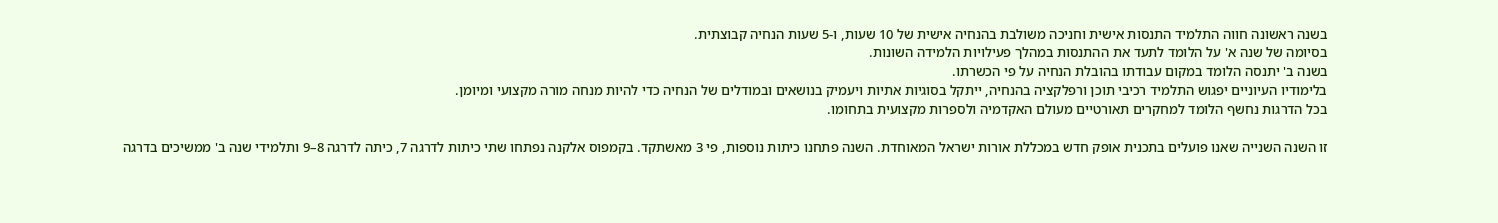בשנה ראשונה חווה התלמיד התנסות אישית וחניכה משולבת בהנחיה אישית של 10 שעות, ו-5 שעות הנחיה קבוצתית.
בסיומה של שנה א' על הלומד לתעד את ההתנסות במהלך פעילויות הלמידה השונות.
בשנה ב' יתנסה הלומד במקום עבודתו בהובלת הנחיה על פי הכשרתו.
בלימודיו העיוניים יפגוש התלמיד רכיבי תוכן ורפלקציה בהנחיה, ייתקל בסוגיות אתיות ויעמיק בנושאים ובמודלים של הנחיה כדי להיות מנחה מורה מקצועי ומיומן.
בכל הדרגות נחשף הלומד למחקרים תאורטיים מעולם האקדמיה ולספרות מקצועית בתחומו.

זו השנה השנייה שאנו פועלים בתכנית אופק חדש במכללת אורות ישראל המאוחדת. השנה פתחנו כיתות נוספות, פי 3 מאשתקד. בקמפוס אלקנה נפתחו שתי כיתות לדרגה 7, כיתה לדרגה 8–9 ותלמידי שנה ב' ממשיכים בדרגה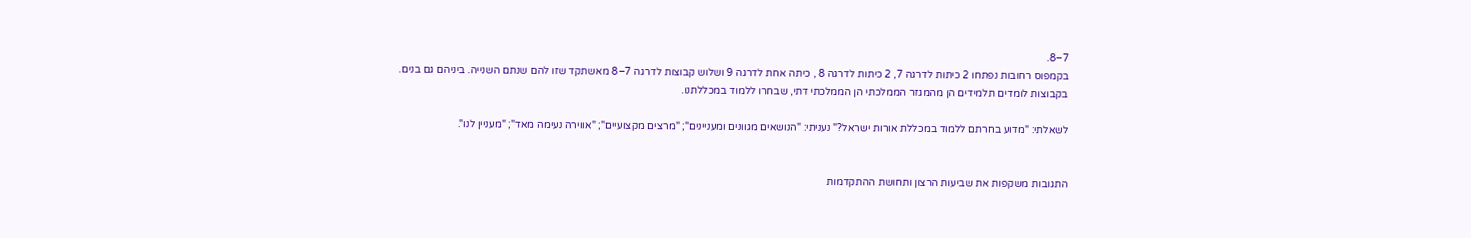7–8.
בקמפוס רחובות נפתחו 2 כיתות לדרגה 7, 2 כיתות לדרגה 8 , כיתה אחת לדרגה 9 ושלוש קבוצות לדרגה 7–8 מאשתקד שזו להם שנתם השנייה. ביניהם גם בנים.
בקבוצות לומדים תלמידים הן מהמגזר הממלכתי הן הממלכתי דתי, שבחרו ללמוד במכללתנו.

לשאלתי: "מדוע בחרתם ללמוד במכללת אורות ישראל?" נעניתי: "הנושאים מגוונים ומעניינים"; "מרצים מקצועיים"; "אווירה נעימה מאד"; "מעניין לנו".


התגובות משקפות את שביעות הרצון ותחושת ההתקדמות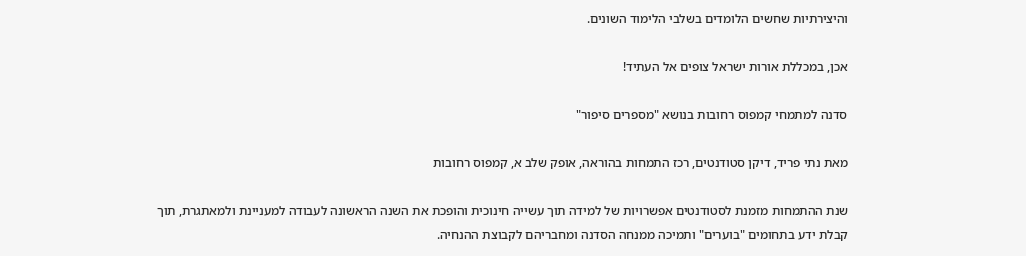והיצירתיות שחשים הלומדים בשלבי הלימוד השונים.

אכן, במכללת אורות ישראל צופים אל העתיד!

סדנה למתמחי קמפוס רחובות בנושא "מספרים סיפור"

מאת נתי פריד, דיקן סטודנטים, רכז התמחות בהוראה, אופק שלב א, קמפוס רחובות

שנת ההתמחות מזמנת לסטודנטים אפשרויות של למידה תוך עשייה חינוכית והופכת את השנה הראשונה לעבודה למעניינת ולמאתגרת, תוך  קבלת ידע בתחומים "בוערים" ותמיכה ממנחה הסדנה ומחבריהם לקבוצת ההנחיה.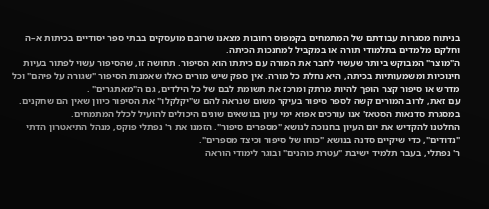בניתוח מסגרות עבודתם של המתמחים בקמפוס רחובות מצאנו שרובם מועסקים בבתי ספר יסודיים בכיתות א–ה וחלקם מלמדים בתלמודי תורה או במקביל למחנכות הכיתה.
ה"מוצר" המבוקש ביותר שעשוי לחבר את המורה עם כיתתו הוא הסיפור. תחושה זו, שהסיפור עשוי לפתור בעיות חינוכיות ומשמעותיות בכיתה, היא נחלת כל מורה. אין ספק שיש מורים כאלו שאמנות הסיפור "שגורה על פיהם" וכל מדרש או סיפור קצר הופך להיות מרתק ומרכז את תשומת לבם של כל הילדים, גם ה"מאתגרים" .
עם זאת, לרוב המורים קשה לספר סיפור בעיקר משום שנראה להם ש"יקלקלו" את הסיפור כיוון שאין הם שחקנים. במסגרת סדנאות הסטאז' אנו עורכים אפוא ימי עיון בנושאים שונים היכולים להועיל לכלל המתמחים.
החלטנו להקדיש את יום העיון בחנוכה לנושא "מספרים סיפור". הזמנו את ר' נפתלי פוקס, מנהל התיאטרון הדתי "נדודים", כדי שיקיים סדנה בנושא "כוחו של סיפור וכיצד מספרים".
ר' נפתלי, בעבר תלמיד ישיבת "עטרת כוהנים" ובוגר לימודי הוראה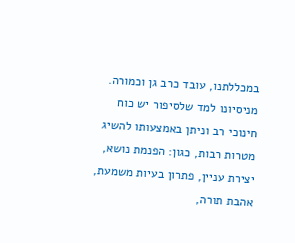במכללתנו, עובד כרב גן וכמורה. מניסיונו למד שלסיפור יש כוח חינוכי רב וניתן באמצעותו להשיג מטרות רבות, כגון: הפנמת נושא, יצירת עניין, פתרון בעיות משמעת, אהבת תורה,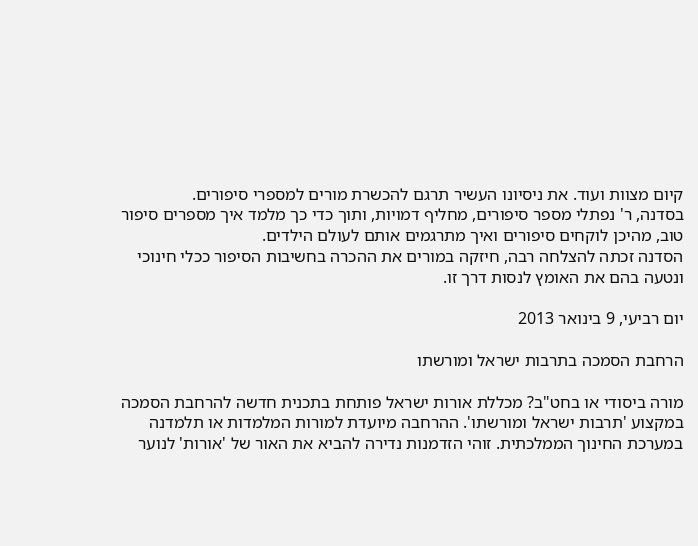קיום מצוות ועוד. את ניסיונו העשיר תרגם להכשרת מורים למספרי סיפורים.
בסדנה, ר' נפתלי מספר סיפורים, מחליף דמויות, ותוך כדי כך מלמד איך מספרים סיפור טוב, מהיכן לוקחים סיפורים ואיך מתרגמים אותם לעולם הילדים.
הסדנה זכתה להצלחה רבה, חיזקה במורים את ההכרה בחשיבות הסיפור ככלי חינוכי ונטעה בהם את האומץ לנסות דרך זו.

יום רביעי, 9 בינואר 2013

הרחבת הסמכה בתרבות ישראל ומורשתו

מורה ביסודי או בחט"ב? מכללת אורות ישראל פותחת בתכנית חדשה להרחבת הסמכה במקצוע 'תרבות ישראל ומורשתו'. ההרחבה מיועדת למורות המלמדות או תלמדנה במערכת החינוך הממלכתית. זוהי הזדמנות נדירה להביא את האור של 'אורות' לנוער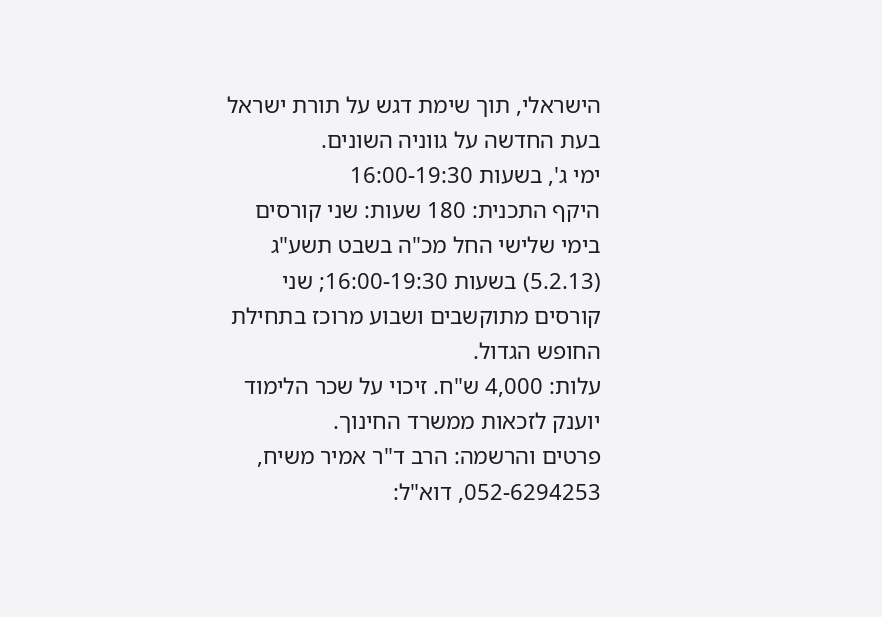הישראלי, תוך שימת דגש על תורת ישראל בעת החדשה על גווניה השונים.
ימי ג', בשעות 16:00-19:30
היקף התכנית: 180 שעות: שני קורסים בימי שלישי החל מכ"ה בשבט תשע"ג (5.2.13) בשעות 16:00-19:30; שני קורסים מתוקשבים ושבוע מרוכז בתחילת החופש הגדול.
עלות: 4,000 ש"ח. זיכוי על שכר הלימוד יוענק לזכאות ממשרד החינוך.
פרטים והרשמה: הרב ד"ר אמיר משיח, 052-6294253, דוא"ל: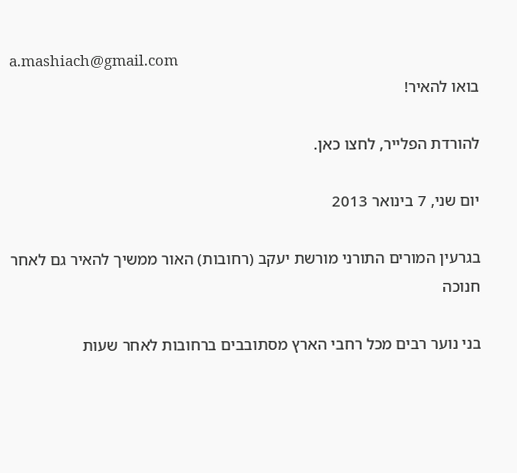a.mashiach@gmail.com
בואו להאיר!

להורדת הפלייר, לחצו כאן.

יום שני, 7 בינואר 2013

בגרעין המורים התורני מורשת יעקב (רחובות) האור ממשיך להאיר גם לאחר חנוכה

בני נוער רבים מכל רחבי הארץ מסתובבים ברחובות לאחר שעות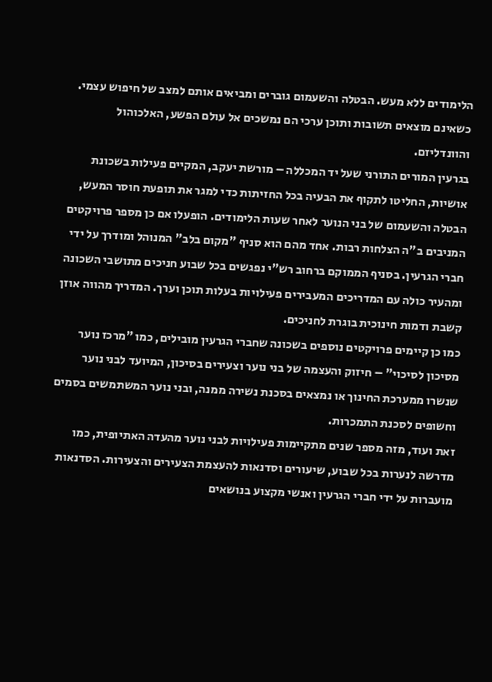הלימודים ללא מעש. הבטלה והשעמום גוברים ומביאים אותם למצב של חיפוש עצמי. כשאינם מוצאים תשובות ותוכן ערכי הם נמשכים אל עולם הפשע, האלכוהול והוונדליזם.
בגרעין המורים התורני שעל יד המכללה – מורשת יעקב, המקיים פעילות בשכונת אושיות, החליטו לתקוף את הבעיה בכל החזיתות כדי למגר את תופעת חוסר המעש, הבטלה והשעמום של בני הנוער לאחר שעות הלימודים. הופעלו אם כן מספר פרויקטים המניבים ב"ה הצלחות רבות. אחד מהם הוא סניף "מקום בלב" המנוהל ומודרך על ידי חברי הגרעין. בסניף הממוקם ברחוב רש"י נפגשים בכל שבוע חניכים מתושבי השכונה  ומהעיר כולה עם המדריכים המעבירים פעילויות בעלות תוכן וערך. המדריך מהווה אוזן קשבת ודמות חינוכית בוגרת לחניכים.
כמו כן קיימים פרויקטים נוספים בשכונה שחברי הגרעין מובילים, כמו "מרכז נוער מסיכון לסיכוי" – חיזוק והעצמה של בני נוער וצעירים בסיכון, המיועד לבני נוער שנשרו ממערכת החינוך או נמצאים בסכנת נשירה ממנה, ובני נוער המשתמשים בסמים וחשופים לסכנת התמכרות.
זאת ועוד, מזה מספר שנים מתקיימות פעילויות לבני נוער מהעדה האתיופית, כמו מדרשה לנערות בכל שבוע, שיעורים וסדנאות להעצמת הצעירים והצעירות. הסדנאות מועברות על ידי חברי הגרעין ואנשי מקצוע בנושאים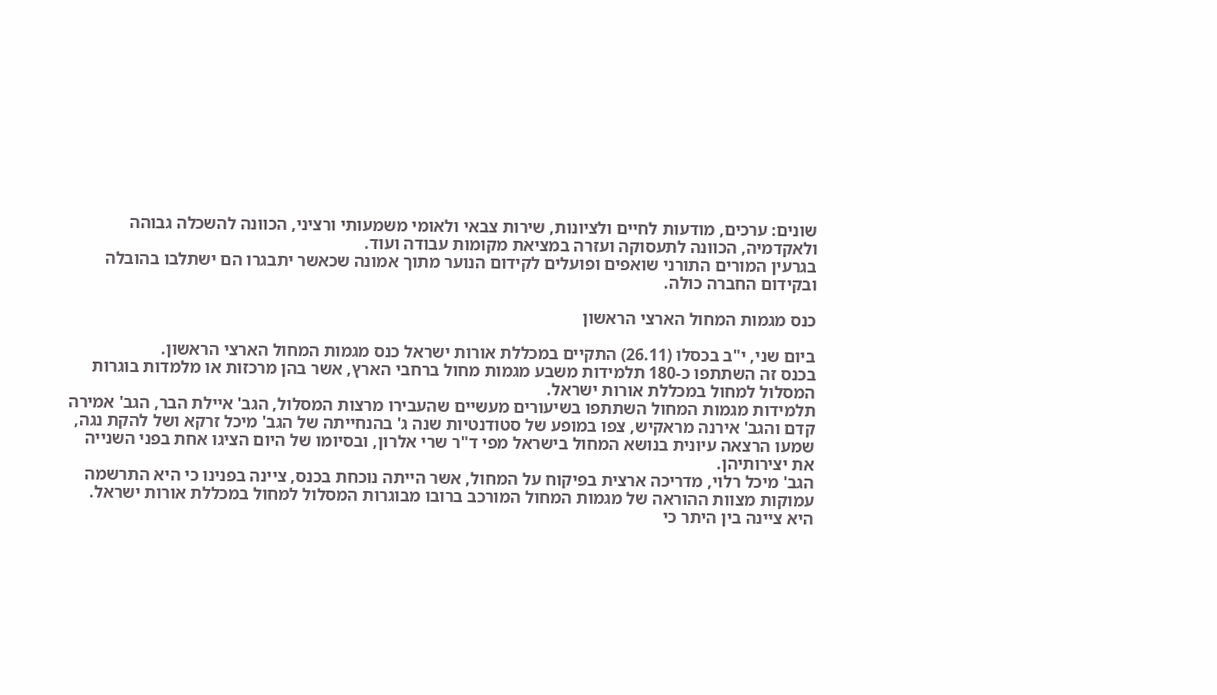שונים: ערכים, מודעות לחיים ולציונות, שירות צבאי ולאומי משמעותי ורציני, הכוונה להשכלה גבוהה ולאקדמיה, הכוונה לתעסוקה ועזרה במציאת מקומות עבודה ועוד.
בגרעין המורים התורני שואפים ופועלים לקידום הנוער מתוך אמונה שכאשר יתבגרו הם ישתלבו בהובלה ובקידום החברה כולה.

כנס מגמות המחול הארצי הראשון

ביום שני, י"ב בכסלו (26.11) התקיים במכללת אורות ישראל כנס מגמות המחול הארצי הראשון.
בכנס זה השתתפו כ-180 תלמידות משבע מגמות מחול ברחבי הארץ, אשר בהן מרכזות או מלמדות בוגרות המסלול למחול במכללת אורות ישראל.
תלמידות מגמות המחול השתתפו בשיעורים מעשיים שהעבירו מרצות המסלול, הגב' איילת הבר, הגב' אמירה קדם והגב' אירנה מראקיש, צפו במופע של סטודנטיות שנה ג' בהנחייתה של הגב' מיכל זרקא ושל להקת נגה, שמעו הרצאה עיונית בנושא המחול בישראל מפי ד"ר שרי אלרון, ובסיומו של היום הציגו אחת בפני השנייה את יצירותיהן.
הגב' מיכל רלוי, מדריכה ארצית בפיקוח על המחול, אשר הייתה נוכחת בכנס, ציינה בפנינו כי היא התרשמה עמוקות מצוות ההוראה של מגמות המחול המורכב ברובו מבוגרות המסלול למחול במכללת אורות ישראל. היא ציינה בין היתר כי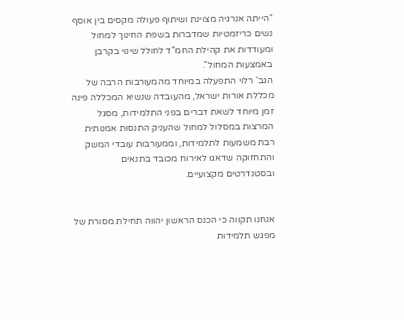"הייתה אנרגיה מצוינת ושיתוף פעולה מקסים בין אוסף נשים כריזמטיות שמדברות בשפת החינוך למחול ומעודדות את קהילת החמ"ד לחולל שינוי בקרבן באמצעות המחול".
הגב' רלוי התפעלה במיוחד מהמעורבות הרבה של מכללת אורות ישראל, מהעובדה שנשיא המכללה פינה זמן מיוחד לשאת דברים בפני התלמידות, מסגל המרצות במסלול למחול שהעניק התנסות אמנותית רבת משמעות לתלמידות, וממעורבות עובדי המשק והתחזוקה שדאגו לאירוח מכובד בתנאים ובסטנדרטים מקצועיים.


אנחנו תקווה כי הכנס הראשון יהווה תחילת מסורת של מפגש תלמידות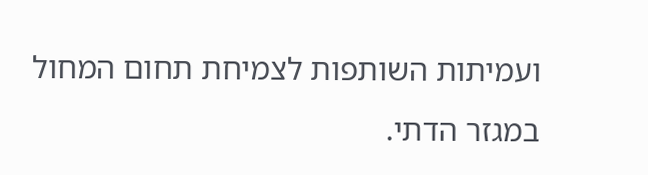ועמיתות השותפות לצמיחת תחום המחול במגזר הדתי.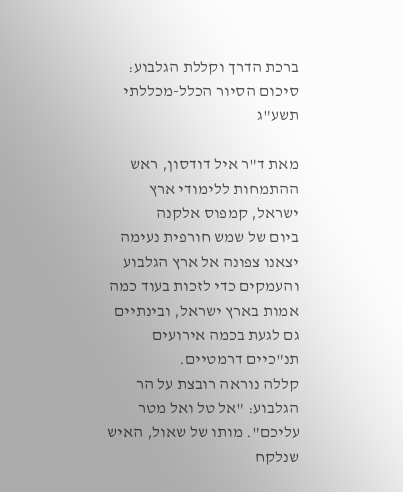ברכת הדרך וקללת הגלבוע: סיכום הסיור הכלל-מכללתי תשע"ג

מאת ד"ר איל דודסון, ראש ההתמחות ללימודי ארץ ישראל, קמפוס אלקנה
ביום של שמש חורפית נעימה יצאנו צפונה אל ארץ הגלבוע והעמקים כדי לזכות בעוד כמה אמות בארץ ישראל, ובינתיים גם לגעת בכמה אירועים תנ"כיים דרמטיים.
קללה נוראה רובצת על הר הגלבוע: "אל טל ואל מטר עליכם". מותו של שאול, האיש שנלקח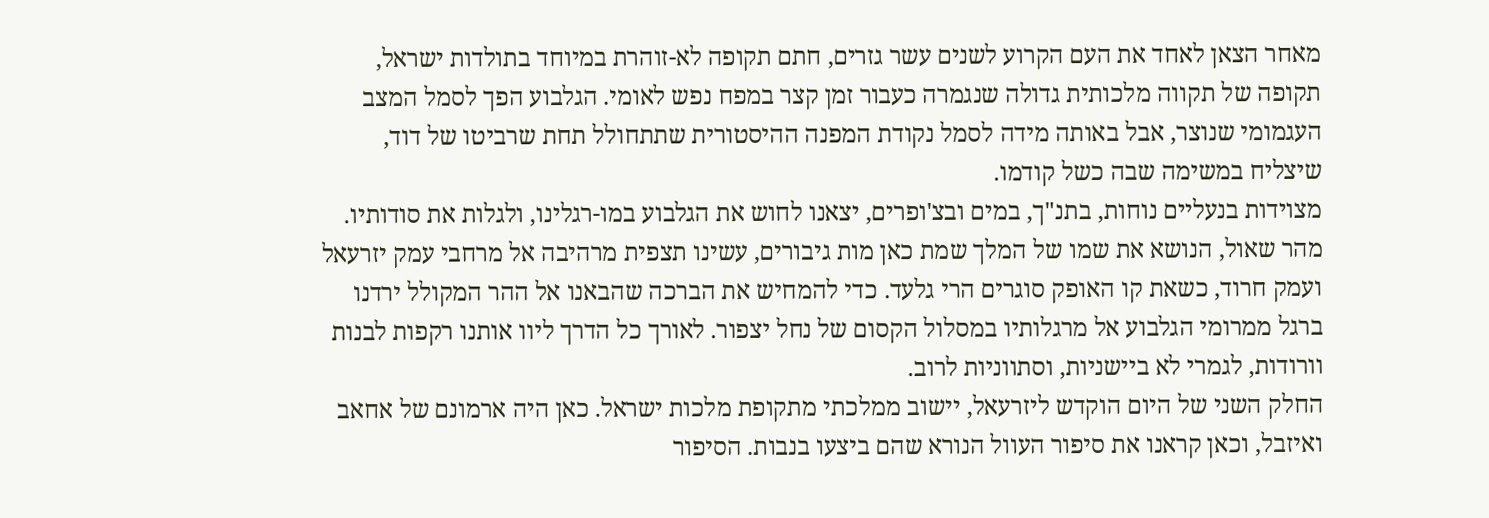מאחר הצאן לאחד את העם הקרוע לשנים עשר גזרים, חתם תקופה לא-זוהרת במיוחד בתולדות ישראל, תקופה של תקווה מלכותית גדולה שנגמרה כעבור זמן קצר במפח נפש לאומי. הגלבוע הפך לסמל המצב העגמומי שנוצר, אבל באותה מידה לסמל נקודת המפנה ההיסטורית שתתחולל תחת שרביטו של דוד, שיצליח במשימה שבה כשל קודמו.
מצוידות בנעליים נוחות, בתנ"ך, במים ובצ'ופרים, יצאנו לחוש את הגלבוע במו-רגלינו, ולגלות את סודותיו. מהר שאול, הנושא את שמו של המלך שמת כאן מות גיבורים, עשינו תצפית מרהיבה אל מרחבי עמק יזרעאל ועמק חרוד, כשאת קו האופק סוגרים הרי גלעד. כדי להמחיש את הברכה שהבאנו אל ההר המקולל ירדנו ברגל ממרומי הגלבוע אל מרגלותיו במסלול הקסום של נחל יצפור. לאורך כל הדרך ליוו אותנו רקפות לבנות וורודות, לגמרי לא ביישניות, וסתווניות לרוב.
החלק השני של היום הוקדש ליזרעאל, יישוב ממלכתי מתקופת מלכות ישראל. כאן היה ארמונם של אחאב ואיזבל, וכאן קראנו את סיפור העוול הנורא שהם ביצעו בנבות. הסיפור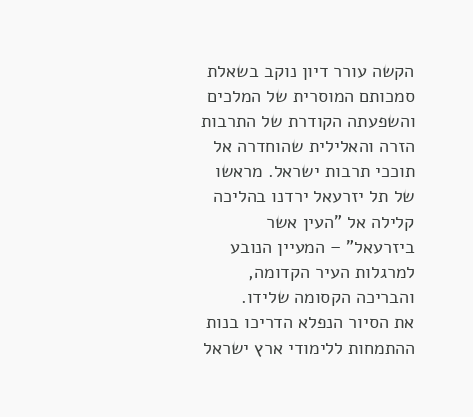הקשה עורר דיון נוקב בשאלת סמכותם המוסרית של המלכים והשפעתה הקודרת של התרבות הזרה והאלילית שהוחדרה אל תוככי תרבות ישראל. מראשו של תל יזרעאל ירדנו בהליכה קלילה אל "העין אשר ביזרעאל" – המעיין הנובע למרגלות העיר הקדומה, והבריכה הקסומה שלידו.
את הסיור הנפלא הדריכו בנות ההתמחות ללימודי ארץ ישראל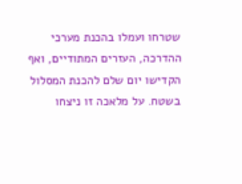שטרחו ועמלו בהכנת מערכי ההדרכה, העזרים המתודיים, ואף הקדישו יום שלם להכנת המסלול בשטח. על מלאכה זו ניצחו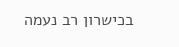בכישרון רב נעמה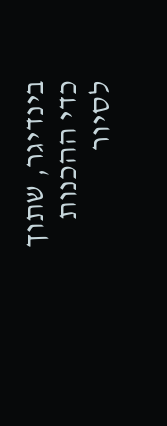בינדיגר, שתוך כדי ההכנות לסיור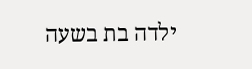ילדה בת בשעה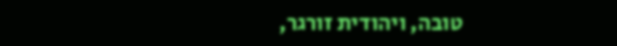טובה, ויהודית זורגר,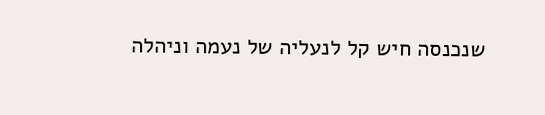שנכנסה חיש קל לנעליה של נעמה וניהלה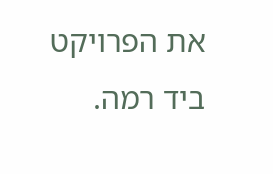את הפרויקט ביד רמה.